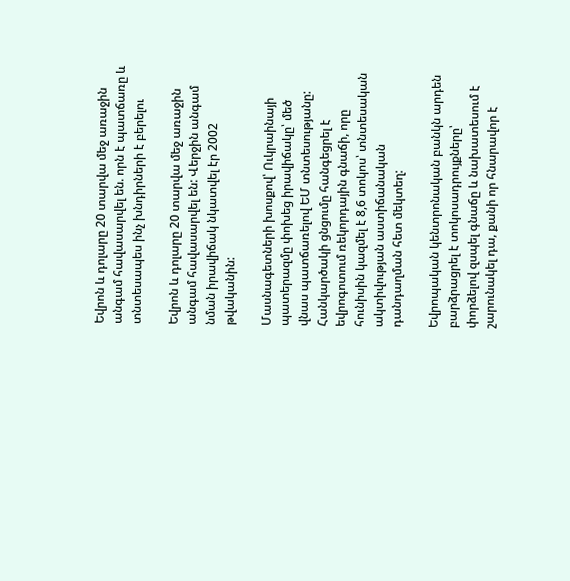Եվրոն և դոլարը 20 տարվա մեջ առաջին անգամ հավասարվել են. որն է պատճառը և տնտեսապես ինչ խնդիրների է բերելու

Եվրոն և դոլարը 20 տարվա մեջ առաջին անգամ հավասարվել են: Վերջին անգամ նման իրավիճակ նկատվել էր 2002 թվականին:

Մասնագետների խոսքով՝ Ուկրաինայի պատերազմը փոխեց իրավիճակը՝ մեծ վնաս պատճառելով ԵՄ տնտեսությանը: Հանկարծակի ցնցումը հանգեցրել է եվրոգոտում ռեկորդային գնաճի, որը հունիսին կազմել է 8,6 տոկոս՝ տնտեսական ակտիվության աստիճանական դանդաղման հետ մեկտեղ:

Եվրոպական կենտրոնական բանկն արդեն բարձրացրել է տոկոսադրույքները՝ փորձելով զսպել գնաճը և նախատեսում է շարունակել դա, քանի որ հնարավոր է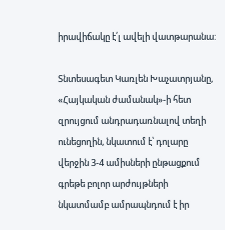իրավիճակը է՛լ ավելի վատթարանա:

Տնտեսագետ Կառլեն Խաչատրյանը, «Հայկական ժամանակ»-ի հետ զրույցում անդրադառնալով տեղի ունեցողին, նկատում է՝ դոլարը վերջին 3-4 ամիսների ընթացքում գրեթե բոլոր արժույթների նկատմամբ ամրապնդում է իր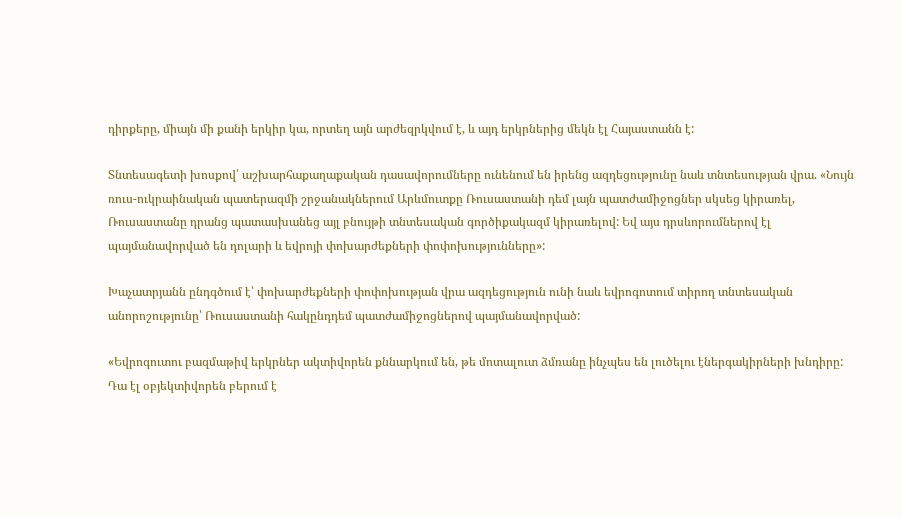դիրքերը, միայն մի քանի երկիր կա, որտեղ այն արժեզրկվում է, և այդ երկրներից մեկն էլ Հայաստանն է:

Տնտեսագետի խոսքով՝ աշխարհաքաղաքական դասավորումները ունենում են իրենց ազդեցությունը նաև տնտեսության վրա. «Նույն ռուս-ուկրաինական պատերազմի շրջանակներում Արևմուտքը Ռուսաստանի դեմ լայն պատժամիջոցներ սկսեց կիրառել, Ռուսաստանը դրանց պատասխանեց այլ բնույթի տնտեսական գործիքակազմ կիրառելով: Եվ այս դրսևորումներով էլ պայմանավորված են դոլարի և եվրոյի փոխարժեքների փոփոխությունները»:

Խաչատրյանն ընդգծում է՝ փոխարժեքների փոփոխության վրա ազդեցություն ունի նաև եվրոգոտում տիրող տնտեսական անորոշությունը՝ Ռուսաստանի հակընդդեմ պատժամիջոցներով պայմանավորված:

«Եվրոգուտու բազմաթիվ երկրներ ակտիվորեն քննարկում են, թե մոտալուտ ձմռանը ինչպես են լուծելու էներգակիրների խնդիրը: Դա էլ օբյեկտիվորեն բերում է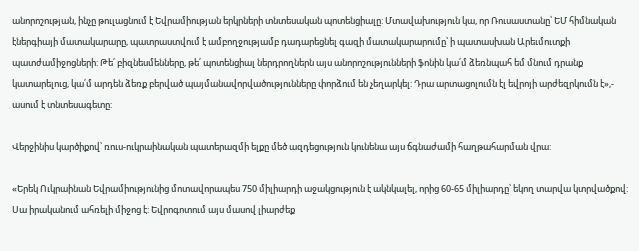անորոշության, ինչը թուլացնում է Եվրամիության երկրների տնտեսական պոտենցիալը: Մտավախություն կա, որ Ռուսաստանը՝ ԵՄ հիմնական էներգիայի մատակարարը, պատրաստվում է ամբողջությամբ դադարեցնել գազի մատակարարումը՝ ի պատասխան Արեւմուտքի պատժամիջոցների: Թե՛ բիզնեսմենները, թե՛ պոտենցիալ ներդրողներն այս անորոշությունների ֆոնին կա՛մ ձեռնպահ եմ մնում դրանք կատարելուց, կա՛մ արդեն ձեռք բերված պայմանավորվածությունները փորձում են չեղարկել: Դրա արտացոլումն էլ եվրոյի արժեզրկումն է»,- ասում է տնտեսագետը:

Վերջինիս կարծիքով՝ ռուս-ուկրաինական պատերազմի ելքը մեծ ազդեցություն կունենա այս ճգնաժամի հաղթահարման վրա:

«Երեկ Ուկրաինան Եվրամիությունից մոտավորապես 750 միլիարդի աջակցություն է ակնկալել, որից 60-65 միլիարդը՝ եկող տարվա կտրվածքով: Սա իրականում ահռելի միջոց է: Եվրոգոտում այս մասով լիարժեք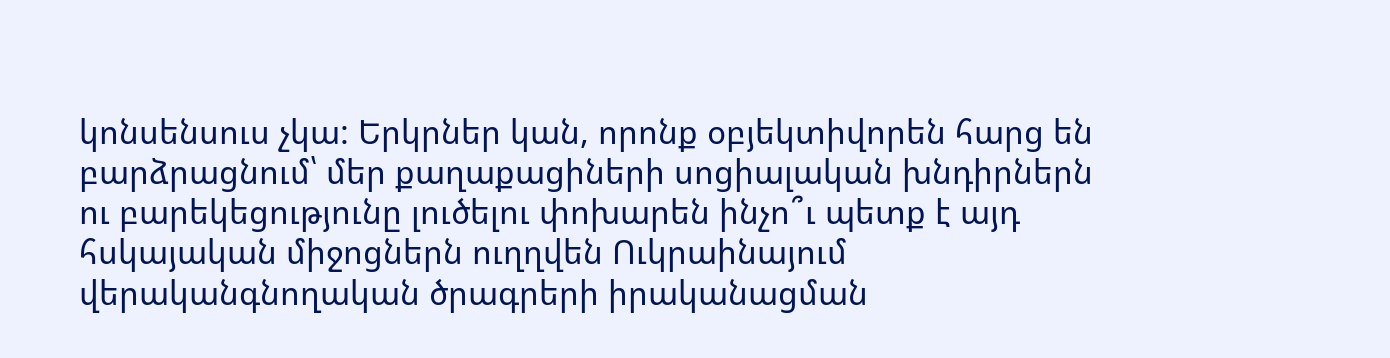կոնսենսուս չկա: Երկրներ կան, որոնք օբյեկտիվորեն հարց են բարձրացնում՝ մեր քաղաքացիների սոցիալական խնդիրներն ու բարեկեցությունը լուծելու փոխարեն ինչո՞ւ պետք է այդ հսկայական միջոցներն ուղղվեն Ուկրաինայում վերականգնողական ծրագրերի իրականացման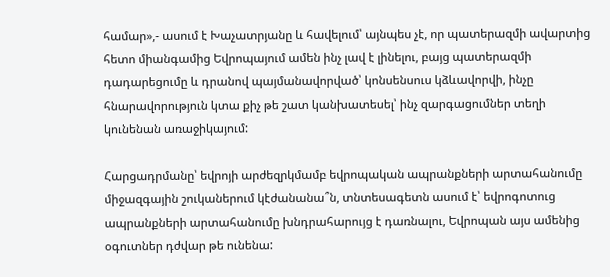համար»,- ասում է Խաչատրյանը և հավելում՝ այնպես չէ, որ պատերազմի ավարտից հետո միանգամից Եվրոպայում ամեն ինչ լավ է լինելու, բայց պատերազմի դադարեցումը և դրանով պայմանավորված՝ կոնսենսուս կձևավորվի, ինչը հնարավորություն կտա քիչ թե շատ կանխատեսել՝ ինչ զարգացումներ տեղի կունենան առաջիկայում:

Հարցադրմանը՝ եվրոյի արժեզրկմամբ եվրոպական ապրանքների արտահանումը միջազգային շուկաներում կէժանանա՞ն, տնտեսագետն ասում է՝ եվրոգոտուց ապրանքների արտահանումը խնդրահարույց է դառնալու, Եվրոպան այս ամենից օգուտներ դժվար թե ունենա: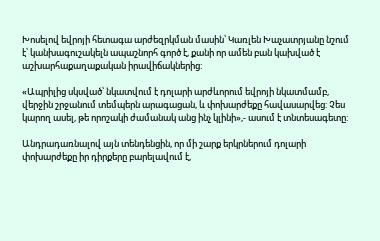Խոսելով եվրոյի հետագա արժեզրկման մասին՝ Կառլեն Խաչատրյանը նշում է՝ կանխագուշակելն ապաշնորհ գործ է, քանի որ ամեն բան կախված է աշխարհաքաղաքական իրավիճակներից:

«Ապրիլից սկսված՝ նկատվում է դոլարի արժևորում եվրոյի նկատմամբ, վերջին շրջանում տեմպերն արագացան, և փոխարժեքը հավասարվեց: Չես կարող ասել, թե որոշակի ժամանակ անց ինչ կլինի»,- ասում է տնտեսագետը:

Անդրադառնալով այն տենդենցին, որ մի շարք երկրներում դոլարի փոխարժեքը իր դիրքերը բարելավում է,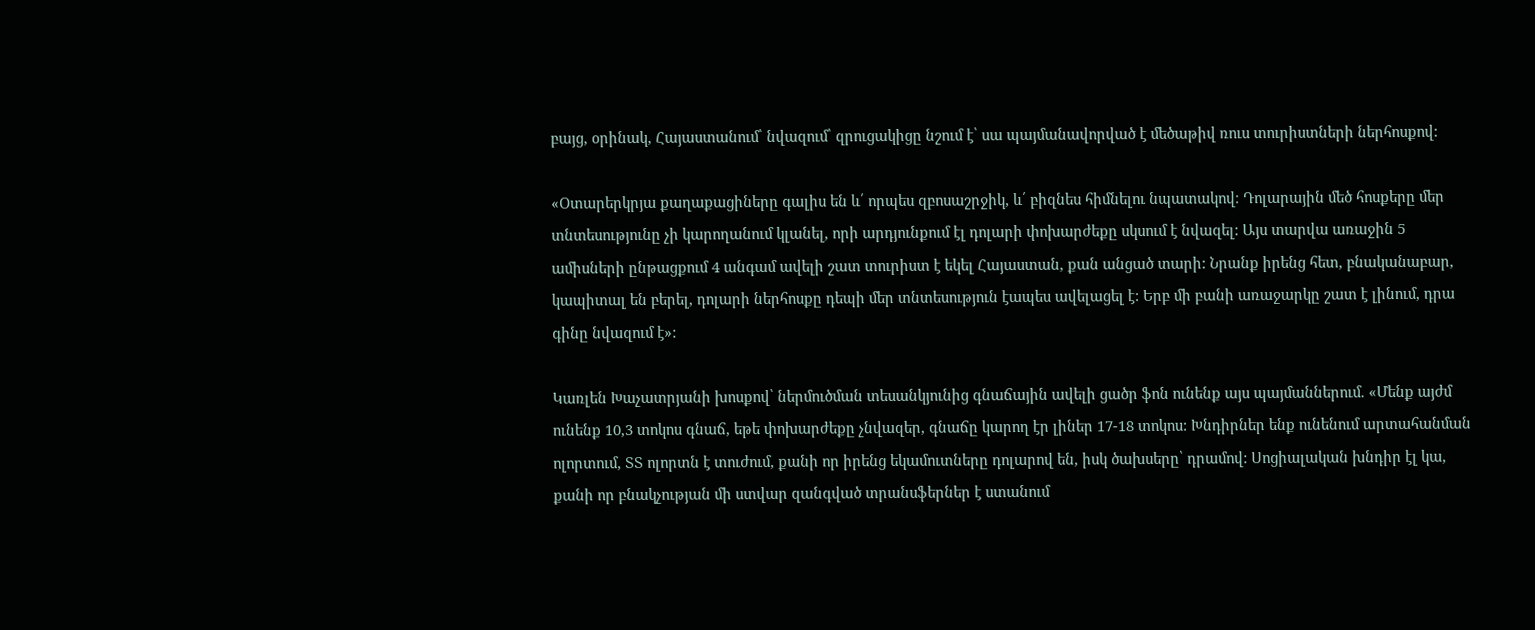բայց, օրինակ, Հայաստանում՝ նվազում՝ զրուցակիցը նշում է՝ սա պայմանավորված է մեծաթիվ ռուս տուրիստների ներհոսքով:

«Օտարերկրյա քաղաքացիները գալիս են և՛ որպես զբոսաշրջիկ, և՛ բիզնես հիմնելու նպատակով։ Դոլարային մեծ հոսքերը մեր տնտեսությունը չի կարողանում կլանել, որի արդյունքում էլ դոլարի փոխարժեքը սկսում է նվազել: Այս տարվա առաջին 5 ամիսների ընթացքում 4 անգամ ավելի շատ տուրիստ է եկել Հայաստան, քան անցած տարի: Նրանք իրենց հետ, բնականաբար, կապիտալ են բերել, դոլարի ներհոսքը դեպի մեր տնտեսություն էապես ավելացել է: Երբ մի բանի առաջարկը շատ է լինում, դրա գինը նվազում է»:

Կառլեն Խաչատրյանի խոսքով՝ ներմուծման տեսանկյունից գնաճային ավելի ցածր ֆոն ունենք այս պայմաններում. «Մենք այժմ ունենք 10,3 տոկոս գնաճ, եթե փոխարժեքը չնվազեր, գնաճը կարող էր լիներ 17-18 տոկոս: Խնդիրներ ենք ունենում արտահանման ոլորտում, ՏՏ ոլորտն է տուժում, քանի որ իրենց եկամուտները դոլարով են, իսկ ծախսերը՝ դրամով: Սոցիալական խնդիր էլ կա, քանի որ բնակչության մի ստվար զանգված տրանսֆերներ է ստանում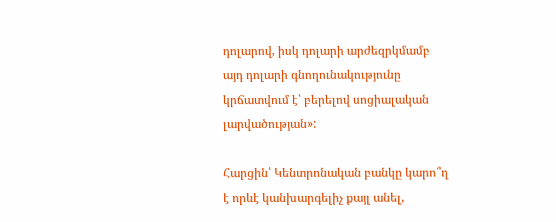դոլարով, իսկ դոլարի արժեզրկմամբ այդ դոլարի գնողունակությունը կրճատվում է՝ բերելով սոցիալական լարվածության»:

Հարցին՝ Կենտրոնական բանկը կարո՞ղ է որևէ կանխարգելիչ քայլ անել,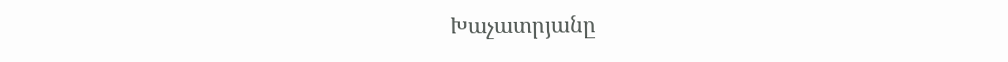Խաչատրյանը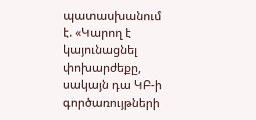պատասխանում է. «Կարող է կայունացնել փոխարժեքը, սակայն դա ԿԲ-ի գործառույթների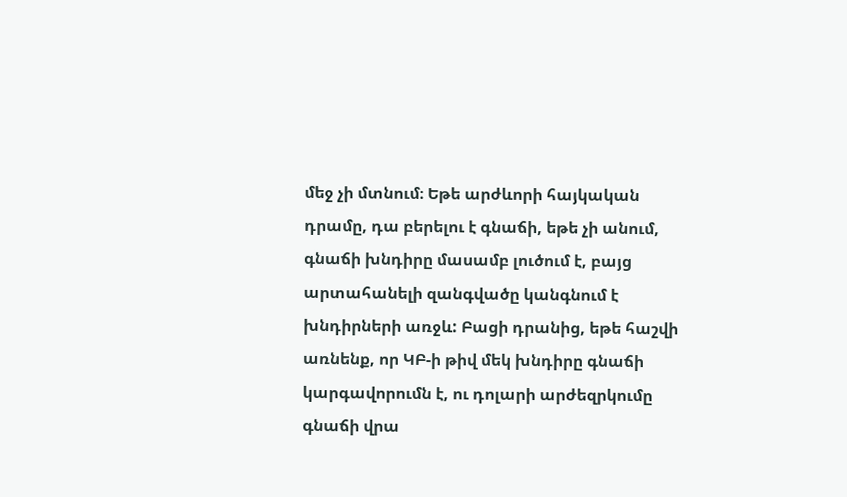մեջ չի մտնում։ Եթե արժևորի հայկական դրամը, դա բերելու է գնաճի, եթե չի անում, գնաճի խնդիրը մասամբ լուծում է, բայց արտահանելի զանգվածը կանգնում է խնդիրների առջև: Բացի դրանից, եթե հաշվի առնենք, որ ԿԲ-ի թիվ մեկ խնդիրը գնաճի կարգավորումն է, ու դոլարի արժեզրկումը գնաճի վրա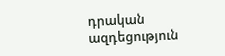դրական ազդեցություն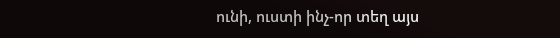ունի, ուստի ինչ-որ տեղ այս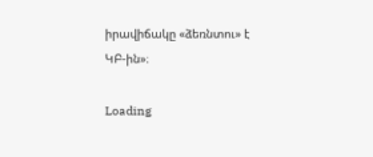իրավիճակը «ձեռնտու» է ԿԲ-ին»։

Loading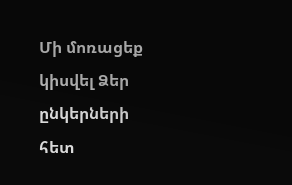Մի մոռացեք կիսվել Ձեր ընկերների հետ